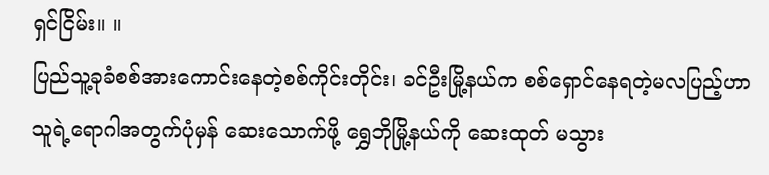ရှင်ငြိမ်း။ ။
ပြည်သူ့ခုခံစစ်အားကောင်းနေတဲ့စစ်ကိုင်းတိုင်း၊ ခင်ဦးမြို့နယ်က စစ်ရှောင်နေရတဲ့မလပြည့်ဟာ သူရဲ့ရောဂါအတွက်ပုံမှန် ဆေးသောက်ဖို့ ရွှေဘိုမြို့နယ်ကို ဆေးထုတ် မသွား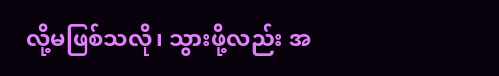လို့မဖြစ်သလို၊ သွားဖို့လည်း အ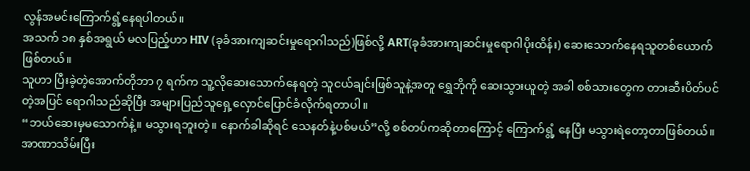လွန်အမင်းကြောက်ရွံ့နေရပါတယ်။
အသက် ၁၈ နှစ်အရွယ် မလပြည့်ဟာ HIV (ခုခံအားကျဆင်းမှုရောဂါသည်)ဖြစ်လို့ ART(ခုခံအားကျဆင်းမှုရောဂါပိုးထိန်း) ဆေးသောက်နေရသူတစ်ယောက်ဖြစ်တယ်။
သူဟာ ပြီးခဲ့တဲ့အောက်တိုဘာ ၇ ရက်က သူ့လိုဆေးသောက်နေရတဲ့ သူငယ်ချင်းဖြစ်သူနဲ့အတူ ရွှေဘိုကို ဆေးသွားယူတဲ့ အခါ စစ်သားတွေက တားဆီးပိတ်ပင်တဲ့အပြင် ရောဂါသည်ဆိုပြီး အများပြည်သူရှေ့လှောင်ပြောင်ခံလိုက်ရတာပါ။
“ဘယ်ဆေးမှမသောက်နဲ့။ မသွားရဘူးတဲ့။ နောက်ခါဆိုရင် သေနတ်နဲ့ပစ်မယ်”လို့ စစ်တပ်ကဆိုတာကြောင့် ကြောက်ရွံ့ နေပြီး မသွားရဲတော့တာဖြစ်တယ်။
အာဏာသိမ်းပြီး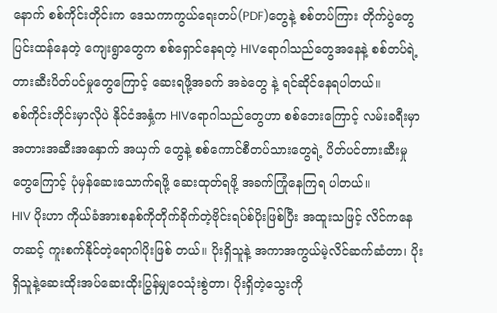နောက် စစ်ကိုင်းတိုင်းက ဒေသကာကွယ်ရေးတပ်(PDF)တွေနဲ့ စစ်တပ်ကြား တိုက်ပွဲတွေပြင်းထန်နေတဲ့ ကျေးရွာတွေက စစ်ရှောင်နေရတဲ့ HIVရောဂါသည်တွေအနေနဲ့ စစ်တပ်ရဲ့တားဆီးပိတ်ပင်မှုတွေကြောင့် ဆေးရဖို့အခက် အခဲတွေ နဲ့ ရင်ဆိုင်နေရပါတယ်။
စစ်ကိုင်းတိုင်းမှာလိုပဲ နိုင်ငံအနှံ့က HIVရောဂါသည်တွေဟာ စစ်ဘေးကြောင့် လမ်းခရီးမှာ အတားအဆီးအနှောက် အယှက် တွေနဲ့ စစ်ကောင်စီတပ်သားတွေရဲ့ ပိတ်ပင်တားဆီးမှုတွေကြောင့် ပုံမှန်ဆေးသောက်ရဖို့ ဆေးထုတ်ရဖို့ အခက်ကြုံနေကြရ ပါတယ်။
HIV ပိုးဟာ ကိုယ်ခံအားစနစ်ကိုတိုက်ခိုက်တဲ့ဗိုင်းရပ်စ်ပိုးဖြစ်ပြီး အထူးသဖြင့် လိင်ကနေတဆင့် ကူးစက်နိုင်တဲ့ရောဂါပိုးဖြစ် တယ်။ ပိုးရှိသူနဲ့ အကာအကွယ်မဲ့လိင်ဆက်ဆံတာ၊ ပိုးရှိသူနဲ့ဆေးထိုးအပ်ဆေးထိုးပြွန်မျှဝေသုံးစွဲတာ၊ ပိုးရှိတဲ့သွေးကို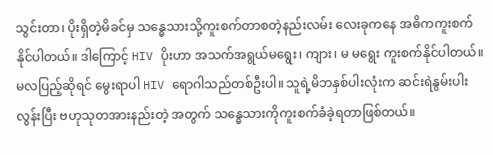သွင်းတာ၊ ပိုးရှိတဲ့မိခင်မှ သန္ဓေသားသို့ကူးစက်တာစတဲ့နည်းလမ်း လေးခုကနေ အဓိကကူးစက်နိုင်ပါတယ်။ ဒါကြောင့် HIV ပိုးဟာ အသက်အရွယ်မရွေး၊ ကျား၊ မ မရွေး ကူးစက်နိုင်ပါတယ်။
မလပြည့်ဆိုရင် မွေးရာပါ HIV ရောဂါသည်တစ်ဦးပါ။ သူရဲ့မိဘနှစ်ပါးလုံးက ဆင်းရဲနွမ်းပါးလွန်းပြီး ဗဟုသုတအားနည်းတဲ့ အတွက် သန္ဓေသားကိုကူးစက်ခံခဲ့ရတာဖြစ်တယ်။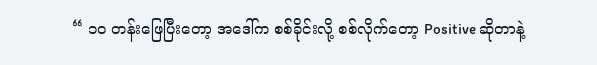“ ၁၀ တန်းဖြေပြီးတော့ အဒေါ်က စစ်ခိုင်းလို့ စစ်လိုက်တော့ Positive ဆိုတာနဲ့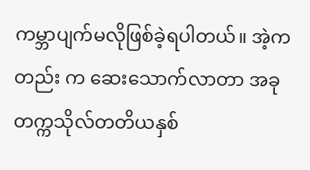ကမ္ဘာပျက်မလိုဖြစ်ခဲ့ရပါတယ်။ အဲ့ကတည်း က ဆေးသောက်လာတာ အခုတက္ကသိုလ်တတိယနှစ်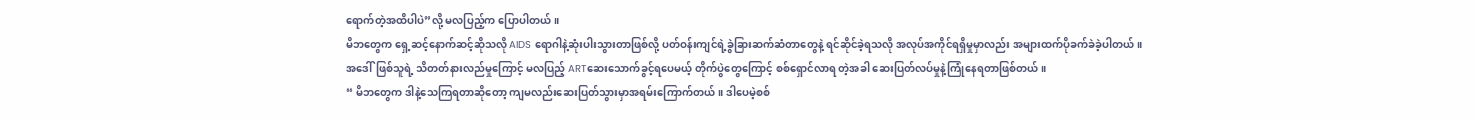ရောက်တဲ့အထိပါပဲ”လို့ မလပြည့်က ပြောပါတယ်။
မိဘတွေက ရှေ့ဆင့်နောက်ဆင့်ဆိုသလို AIDS ရောဂါနဲ့ဆုံးပါးသွားတာဖြစ်လို့ ပတ်ဝန်းကျင်ရဲ့ခွဲခြားဆက်ဆံတာတွေနဲ့ ရင်ဆိုင်ခဲ့ရသလို အလုပ်အကိုင်ရရှိမှုမှာလည်း အများထက်ပိုခက်ခဲခဲ့ပါတယ်။
အဒေါ်ဖြစ်သူရဲ့ သိတတ်နားလည်မှုကြောင့် မလပြည့် ARTဆေးသောက်ခွင့်ရပေမယ့် တိုက်ပွဲတွေကြောင့် စစ်ရှောင်လာရ တဲ့အခါ ဆေးပြတ်လပ်မှုနဲ့ကြုံနေရတာဖြစ်တယ်။
“ မိဘတွေက ဒါနဲ့သေကြရတာဆိုတော့ ကျမလည်းဆေးပြတ်သွားမှာအရမ်းကြောက်တယ်။ ဒါပေမဲ့စစ်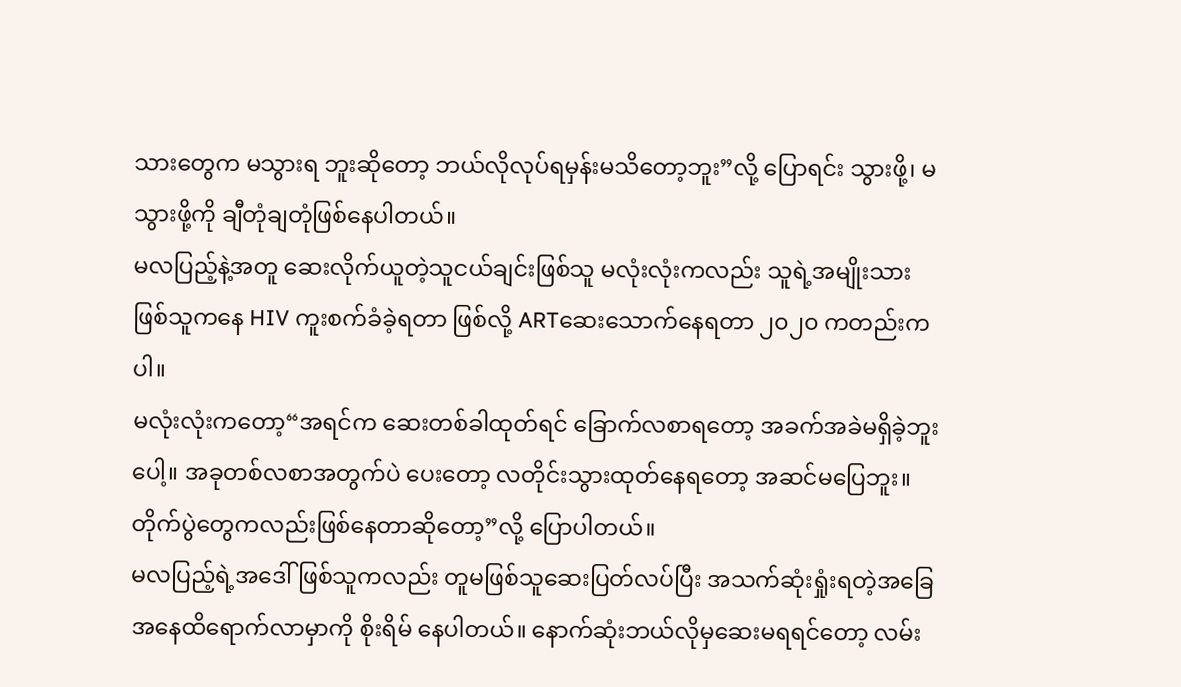သားတွေက မသွားရ ဘူးဆိုတော့ ဘယ်လိုလုပ်ရမှန်းမသိတော့ဘူး”လို့ ပြောရင်း သွားဖို့၊ မသွားဖို့ကို ချီတုံချတုံဖြစ်နေပါတယ်။
မလပြည့်နဲ့အတူ ဆေးလိုက်ယူတဲ့သူငယ်ချင်းဖြစ်သူ မလုံးလုံးကလည်း သူရဲ့အမျိုးသားဖြစ်သူကနေ HIV ကူးစက်ခံခဲ့ရတာ ဖြစ်လို့ ARTဆေးသောက်နေရတာ ၂၀၂၀ ကတည်းကပါ။
မလုံးလုံးကတော့“အရင်က ဆေးတစ်ခါထုတ်ရင် ခြောက်လစာရတော့ အခက်အခဲမရှိခဲ့ဘူးပေါ့။ အခုတစ်လစာအတွက်ပဲ ပေးတော့ လတိုင်းသွားထုတ်နေရတော့ အဆင်မပြေဘူး။ တိုက်ပွဲတွေကလည်းဖြစ်နေတာဆိုတော့”လို့ ပြောပါတယ်။
မလပြည့်ရဲ့အဒေါ်ဖြစ်သူကလည်း တူမဖြစ်သူဆေးပြတ်လပ်ပြီး အသက်ဆုံးရှုံးရတဲ့အခြေအနေထိရောက်လာမှာကို စိုးရိမ် နေပါတယ်။ နောက်ဆုံးဘယ်လိုမှဆေးမရရင်တော့ လမ်း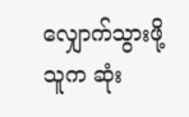လျှောက်သွားဖို့ သူက ဆုံး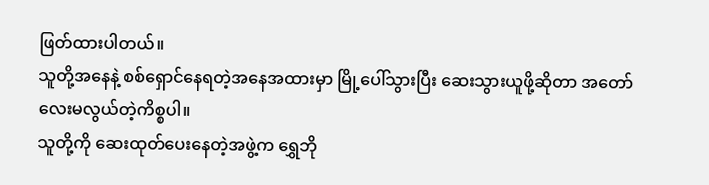ဖြတ်ထားပါတယ်။
သူတို့အနေနဲ့ စစ်ရှောင်နေရတဲ့အနေအထားမှာ မြို့ပေါ်သွားပြီး ဆေးသွားယူဖို့ဆိုတာ အတော်လေးမလွယ်တဲ့ကိစ္စပါ။
သူတို့ကို ဆေးထုတ်ပေးနေတဲ့အဖွဲ့က ရွှေဘို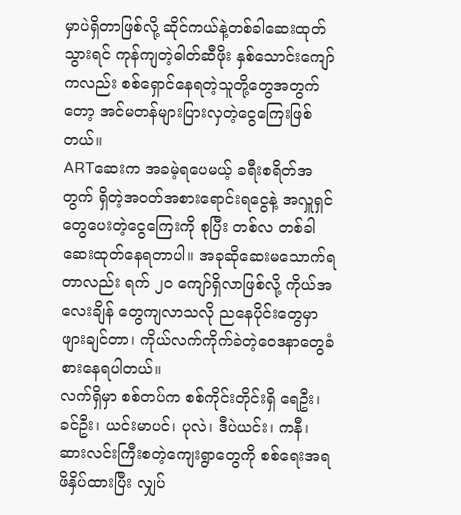မှာပဲရှိတာဖြစ်လို့ ဆိုင်ကယ်နဲ့တစ်ခါဆေးထုတ်သွားရင် ကုန်ကျတဲ့ဓါတ်ဆီဖိုး နှစ်သောင်းကျော်ကလည်း စစ်ရှောင်နေရတဲ့သူတို့တွေအတွက်တော့ အင်မတန်များပြားလှတဲ့ငွေကြေးဖြစ်တယ်။
ARTဆေးက အခမဲ့ရပေမယ့် ခရီးစရိတ်အတွက် ရှိတဲ့အဝတ်အစားရောင်းရငွေနဲ့ အလှူရှင်တွေပေးတဲ့ငွေကြေးကို စုပြီး တစ်လ တစ်ခါဆေးထုတ်နေရတာပါ။ အခုဆိုဆေးမသောက်ရတာလည်း ရက် ၂၀ ကျော်ရှိလာဖြစ်လို့ ကိုယ်အလေးချိန် တွေကျလာသလို ညနေပိုင်းတွေမှာဖျားချင်တာ၊ ကိုယ်လက်ကိုက်ခဲတဲ့ဝေဒနာတွေခံစားနေရပါတယ်။
လက်ရှိမှာ စစ်တပ်က စစ်ကိုင်းတိုင်းရှိ ရေဦး၊ ခင်ဦး၊ ယင်းမာပင်၊ ပုလဲ၊ ဒီပဲယင်း၊ ကနီ၊ ဆားလင်းကြီးစတဲ့ကျေးရွာတွေကို စစ်ရေးအရဖိနှိပ်ထားပြီး လျှပ်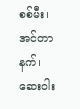စစ်မီး၊ အင်တာနက်၊ ဆေးဝါး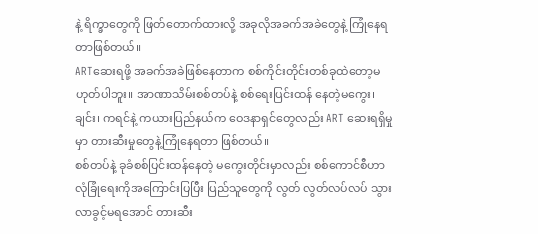နဲ့ ရိက္ခာတွေကို ဖြတ်တောက်ထားလို့ အခုလိုအခက်အခဲတွေနဲ့ ကြုံနေရတာဖြစ်တယ်။
ARTဆေးရဖို့ အခက်အခဲဖြစ်နေတာက စစ်ကိုင်းတိုင်းတစ်ခုထဲတော့မဟုတ်ပါဘူး။ အာဏာသိမ်းစစ်တပ်နဲ့ စစ်ရေးပြင်းထန် နေတဲ့မကွေး၊ ချင်း၊ ကရင်နဲ့ ကယားပြည်နယ်က ဝေဒနာရှင်တွေလည်း ART ဆေးရရှိမှုမှာ တားဆီးမှုတွေနဲ့ကြုံနေရတာ ဖြစ်တယ်။
စစ်တပ်နဲ့ ခုခံစစ်ပြင်းထန်နေတဲ့ မကွေးတိုင်းမှာလည်း စစ်ကောင်စီဟာ လုံခြုံရေးကိုအကြောင်းပြပြီး ပြည်သူတွေကို လွတ် လွတ်လပ်လပ် သွားလာခွင့်မရအောင် တားဆီး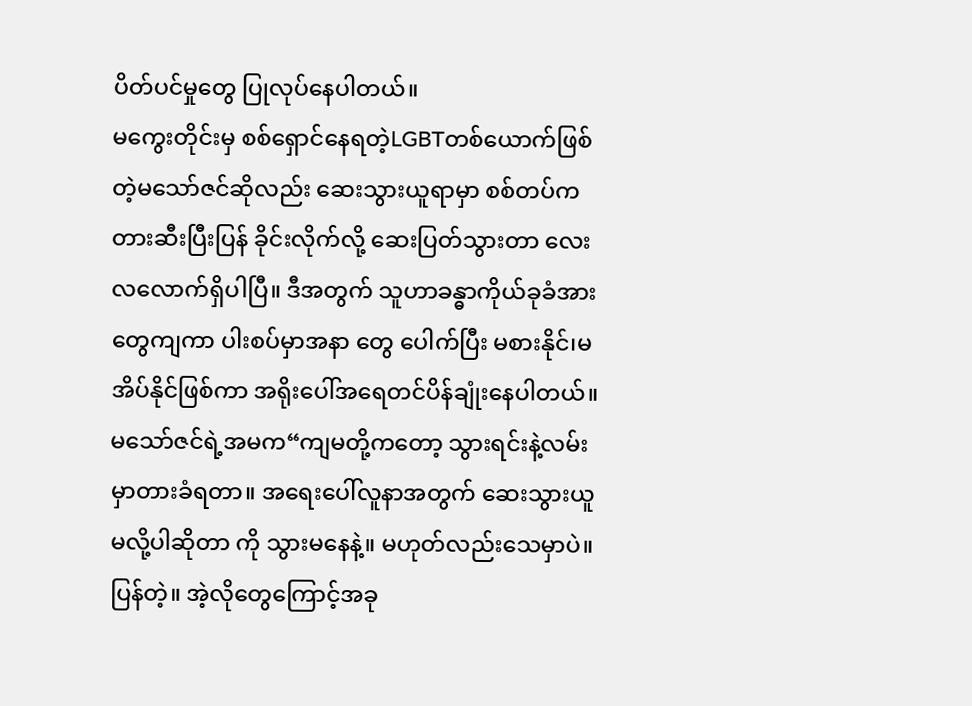ပိတ်ပင်မှုတွေ ပြုလုပ်နေပါတယ်။
မကွေးတိုင်းမှ စစ်ရှောင်နေရတဲ့LGBTတစ်ယောက်ဖြစ်တဲ့မသော်ဇင်ဆိုလည်း ဆေးသွားယူရာမှာ စစ်တပ်က တားဆီးပြီးပြန် ခိုင်းလိုက်လို့ ဆေးပြတ်သွားတာ လေးလလောက်ရှိပါပြီ။ ဒီအတွက် သူဟာခန္ဓာကိုယ်ခုခံအားတွေကျကာ ပါးစပ်မှာအနာ တွေ ပေါက်ပြီး မစားနိုင်၊မအိပ်နိုင်ဖြစ်ကာ အရိုးပေါ်အရေတင်ပိန်ချုံးနေပါတယ်။
မသော်ဇင်ရဲ့အမက“ကျမတို့ကတော့ သွားရင်းနဲ့လမ်းမှာတားခံရတာ။ အရေးပေါ်လူနာအတွက် ဆေးသွားယူမလို့ပါဆိုတာ ကို သွားမနေနဲ့။ မဟုတ်လည်းသေမှာပဲ။ ပြန်တဲ့။ အဲ့လိုတွေကြောင့်အခု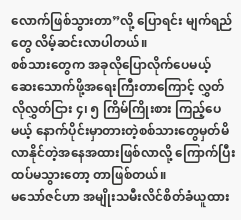လောက်ဖြစ်သွားတာ”လို့ ပြောရင်း မျက်ရည်တွေ လိမ့်ဆင်းလာပါတယ်။
စစ်သားတွေက အခုလိုပြောလိုက်ပေမယ့် ဆေးသောက်ဖို့အရေးကြီးတာကြောင့် လွှတ်လိုလွှတ်ငြား ၄၊ ၅ ကြိမ်ကြိုးစား ကြည့်ပေမယ့် နောက်ပိုင်းမှာတားတဲ့စစ်သားတွေမှတ်မိလာနိုင်တဲ့အနေအထားဖြစ်လာလို့ ကြောက်ပြီး ထပ်မသွားတော့ တာဖြစ်တယ်။
မသော်ဇင်ဟာ အမျိုးသမီးလိင်စိတ်ခံယူထား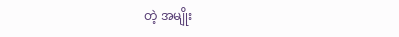တဲ့ အမျိုး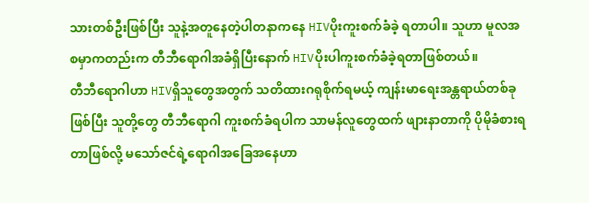သားတစ်ဦးဖြစ်ပြီး သူနဲ့အတူနေတဲ့ပါတနာကနေ HIVပိုးကူးစက်ခံခဲ့ ရတာပါ။ သူဟာ မူလအစမှာကတည်းက တီဘီရောဂါအခံရှိပြီးနောက် HIVပိုးပါကူးစက်ခံခဲ့ရတာဖြစ်တယ်။
တီဘီရောဂါဟာ HIVရှိသူတွေအတွက် သတိထားဂရုစိုက်ရမယ့် ကျန်းမာရေးအန္တရာယ်တစ်ခုဖြစ်ပြီး သူတို့တွေ တီဘီရောဂါ ကူးစက်ခံရပါက သာမန်လူတွေထက် ဖျားနာတာကို ပိုမိုခံစားရတာဖြစ်လို့ မသော်ဇင်ရဲ့ရောဂါအခြေအနေဟာ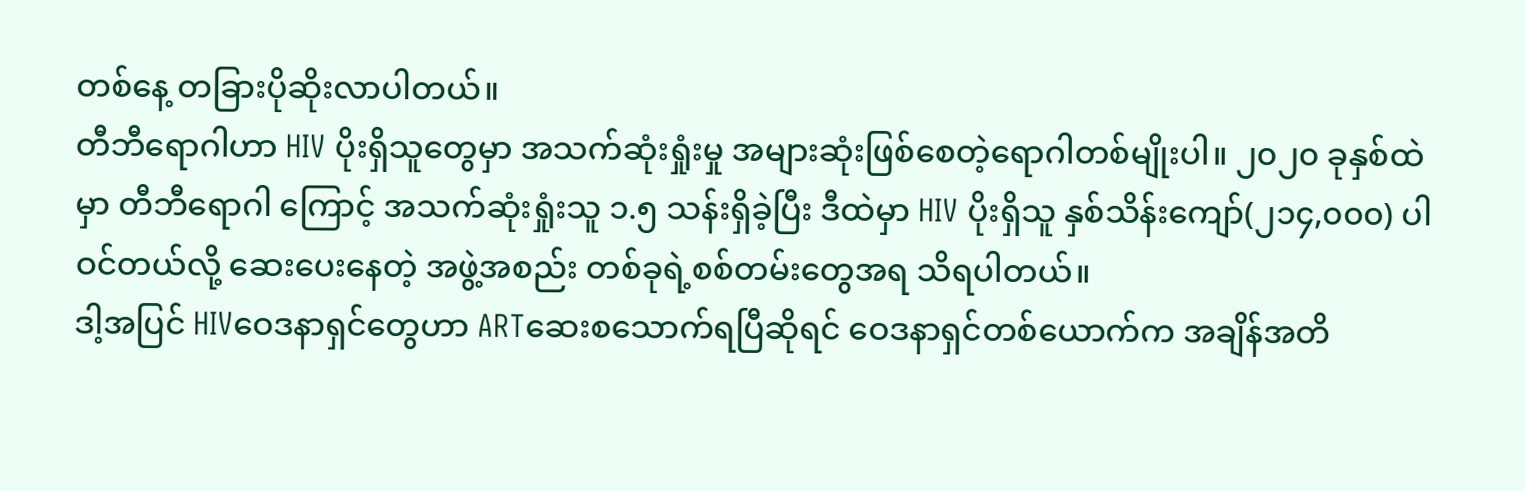တစ်နေ့ တခြားပိုဆိုးလာပါတယ်။
တီဘီရောဂါဟာ HIV ပိုးရှိသူတွေမှာ အသက်ဆုံးရှုံးမှု အများဆုံးဖြစ်စေတဲ့ရောဂါတစ်မျိုးပါ။ ၂၀၂၀ ခုနှစ်ထဲမှာ တီဘီရောဂါ ကြောင့် အသက်ဆုံးရှုံးသူ ၁.၅ သန်းရှိခဲ့ပြီး ဒီထဲမှာ HIV ပိုးရှိသူ နှစ်သိန်းကျော်(၂၁၄,၀၀၀) ပါဝင်တယ်လို့ ဆေးပေးနေတဲ့ အဖွဲ့အစည်း တစ်ခုရဲ့စစ်တမ်းတွေအရ သိရပါတယ်။
ဒါ့အပြင် HIVဝေဒနာရှင်တွေဟာ ARTဆေးစသောက်ရပြီဆိုရင် ဝေဒနာရှင်တစ်ယောက်က အချိန်အတိ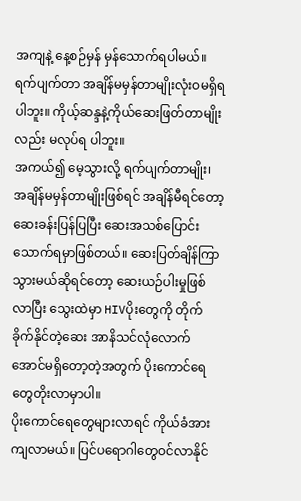အကျနဲ့ နေ့စဉ်မှန် မှန်သောက်ရပါမယ်။ ရက်ပျက်တာ အချိန်မမှန်တာမျိုးလုံးဝမရှိရပါဘူး။ ကိုယ့်ဆန္ဒနဲ့ကိုယ်ဆေးဖြတ်တာမျိုးလည်း မလုပ်ရ ပါဘူး။
အကယ်၍ မေ့သွားလို့ ရက်ပျက်တာမျိုး၊ အချိန်မမှန်တာမျိုးဖြစ်ရင် အချိန်မီရင်တော့ ဆေးခန်းပြန်ပြပြီး ဆေးအသစ်ပြောင်း သောက်ရမှာဖြစ်တယ်။ ဆေးပြတ်ချိန်ကြာသွားမယ်ဆိုရင်တော့ ဆေးယဉ်ပါးမှုဖြစ်လာပြီး သွေးထဲမှာ HIVပိုးတွေကို တိုက် ခိုက်နိုင်တဲ့ဆေး အာနိသင်လုံလောက်အောင်မရှိတော့တဲ့အတွက် ပိုးကောင်ရေတွေတိုးလာမှာပါ။
ပိုးကောင်ရေတွေများလာရင် ကိုယ်ခံအားကျလာမယ်။ ပြင်ပရောဂါတွေဝင်လာနိုင်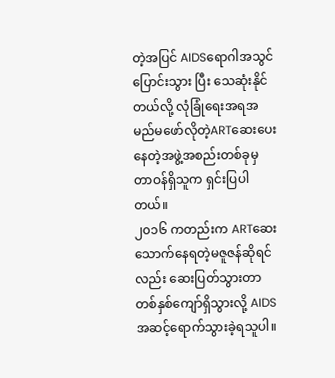တဲ့အပြင် AIDSရောဂါအသွင်ပြောင်းသွား ပြီး သေဆုံးနိုင်တယ်လို့ လုံခြုံရေးအရအမည်မဖော်လိုတဲ့ARTဆေးပေးနေတဲ့အဖွဲ့အစည်းတစ်ခုမှ တာဝန်ရှိသူက ရှင်းပြပါ တယ်။
၂၀၁၆ ကတည်းက ARTဆေးသောက်နေရတဲ့မဇူဇန်ဆိုရင်လည်း ဆေးပြတ်သွားတာ တစ်နှစ်ကျော်ရှိသွားလို့ AIDS အဆင့်ရောက်သွားခဲ့ရသူပါ။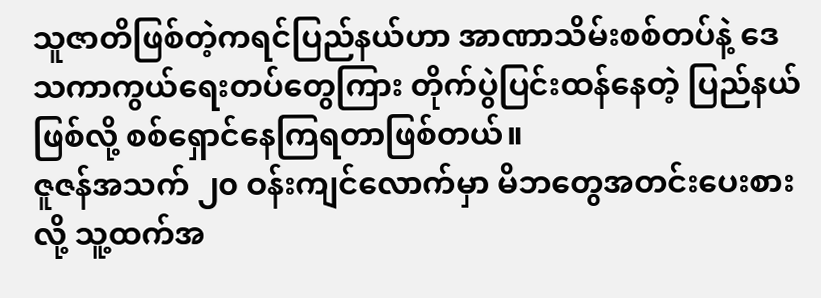သူဇာတိဖြစ်တဲ့ကရင်ပြည်နယ်ဟာ အာဏာသိမ်းစစ်တပ်နဲ့ ဒေသကာကွယ်ရေးတပ်တွေကြား တိုက်ပွဲပြင်းထန်နေတဲ့ ပြည်နယ်ဖြစ်လို့ စစ်ရှောင်နေကြရတာဖြစ်တယ်။
ဇူဇန်အသက် ၂၀ ဝန်းကျင်လောက်မှာ မိဘတွေအတင်းပေးစားလို့ သူ့ထက်အ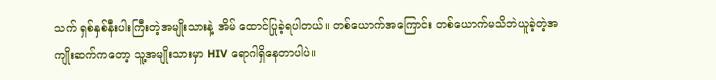သက် ရှစ်နှစ်နီးပါးကြီးတဲ့အမျိုးသားနဲ့ အိမ် ထောင်ပြုခဲ့ရပါတယ်။ တစ်ယောက်အကြောင်း တစ်ယောက်မသိဘဲယူခဲ့တဲ့အကျိုးဆက်ကတော့ သူ့အမျိုးသားမှာ HIV ရောဂါရှိနေတာပါပဲ။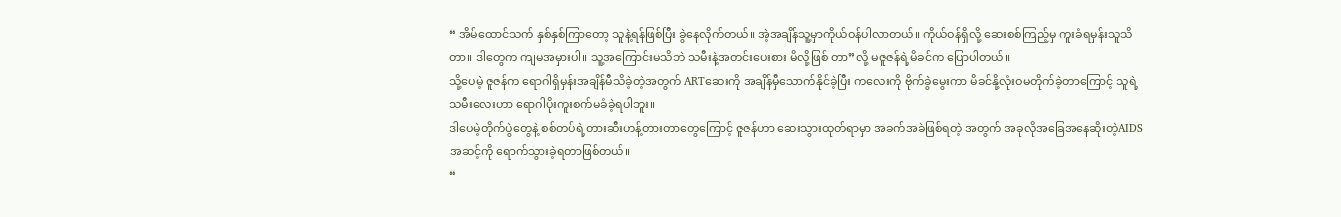“ အိမ်ထောင်သက် နှစ်နှစ်ကြာတော့ သူနဲ့ရန်ဖြစ်ပြီး ခွဲနေလိုက်တယ်။ အဲ့အချိန်သူ့မှာကိုယ်ဝန်ပါလာတယ်။ ကိုယ်ဝန်ရှိလို့ ဆေးစစ်ကြည့်မှ ကူးခံရမှန်းသူသိတာ။ ဒါတွေက ကျမအမှားပါ။ သူ့အကြောင်းမသိဘဲ သမီးနဲ့အတင်းပေးစား မိလို့ဖြစ် တာ”လို့ မဇူဇန်ရဲ့မိခင်က ပြောပါတယ်။
သို့ပေမဲ့ ဇူဇန်က ရောဂါရှိမှန်းအချိန်မီသိခဲ့တဲ့အတွက် ARTဆေးကို အချိန်မှီသောက်နိုင်ခဲ့ပြီး ကလေးကို ဗိုက်ခွဲမွေးကာ မိခင်နို့လုံးဝမတိုက်ခဲ့တာကြောင့် သူရဲ့သမီးလေးဟာ ရောဂါပိုးကူးစက်မခံခဲ့ရပါဘူး။
ဒါပေမဲ့တိုက်ပွဲတွေနဲ့ စစ်တပ်ရဲ့တားဆီးဟန့်တားတာတွေကြောင့် ဇူဇန်ဟာ ဆေးသွားထုတ်ရာမှာ အခက်အခဲဖြစ်ရတဲ့ အတွက် အခုလိုအခြေအနေဆိုးတဲ့AIDSအဆင့်ကို ရောက်သွားခဲ့ရတာဖြစ်တယ်။
“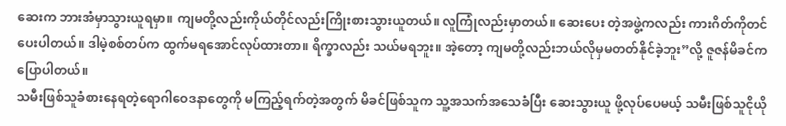ဆေးက ဘားအံမှာသွားယူရမှာ။ ကျမတို့လည်းကိုယ်တိုင်လည်းကြိုးစားသွားယူတယ်။ လူကြုံလည်းမှာတယ်။ ဆေးပေး တဲ့အဖွဲ့ကလည်း ကားဂိတ်ကိုတင်ပေးပါတယ်။ ဒါမဲ့စစ်တပ်က ထွက်မရအောင်လုပ်ထားတာ။ ရိက္ခာလည်း သယ်မရဘူး။ အဲ့တော့ ကျမတို့လည်းဘယ်လိုမှမတတ်နိုင်ခဲ့ဘူး”လို့ ဇူဇန်မိခင်က ပြောပါတယ်။
သမီးဖြစ်သူခံစားနေရတဲ့ရောဂါဝေဒနာတွေကို မကြည့်ရက်တဲ့အတွက် မိခင်ဖြစ်သူက သူ့အသက်အသေခံပြီး ဆေးသွားယူ ဖို့လုပ်ပေမယ့် သမီးဖြစ်သူငိုယို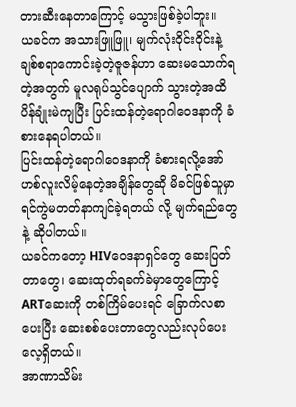တားဆီးနေတာကြောင့် မသွားဖြစ်ခဲ့ပါဘူး။
ယခင်က အသားဖြူဖြူ၊ မျက်လုံးဝိုင်းဝိုင်းနဲ့ ချစ်စရာကောင်းခဲ့တဲ့ဇူဇန်ဟာ ဆေးမသောက်ရတဲ့အတွက် မူလရုပ်သွင်ပျောက် သွားတဲ့အထိ ပိန်ချုံးမဲကျပြီး ပြင်းထန်တဲ့ရောဂါဝေဒနာကို ခံစားနေရပါတယ်။
ပြင်းထန်တဲ့ရောဂါဝေဒနာကို ခံစားရလို့အော်ဟစ်လူးလိမ့်နေတဲ့အချိန်တွေဆို မိခင်ဖြစ်သူမှာ ရင်ကွဲမတတ်နာကျင်ခဲ့ရတယ် လို့ မျက်ရည်တွေနဲ့ ဆိုပါတယ်။
ယခင်ကတော့ HIVဝေဒနာရှင်တွေ ဆေးပြတ်တာတွေ၊ ဆေးထုတ်ရခက်ခဲမှာတွေကြောင့် ARTဆေးကို တစ်ကြိမ်ပေးရင် ခြောက်လစာပေးပြီး ဆေးစစ်ပေးတာတွေလည်းလုပ်ပေးလေ့ရှိတယ်။
အာဏာသိမ်း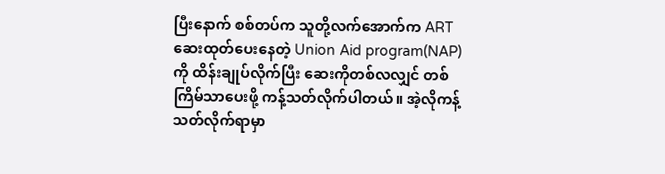ပြီးနောက် စစ်တပ်က သူတို့လက်အောက်က ARTဆေးထုတ်ပေးနေတဲ့ Union Aid program(NAP) ကို ထိန်းချုပ်လိုက်ပြီး ဆေးကိုတစ်လလျှင် တစ်ကြိမ်သာပေးဖို့ ကန့်သတ်လိုက်ပါတယ်။ အဲ့လိုကန့်သတ်လိုက်ရာမှာ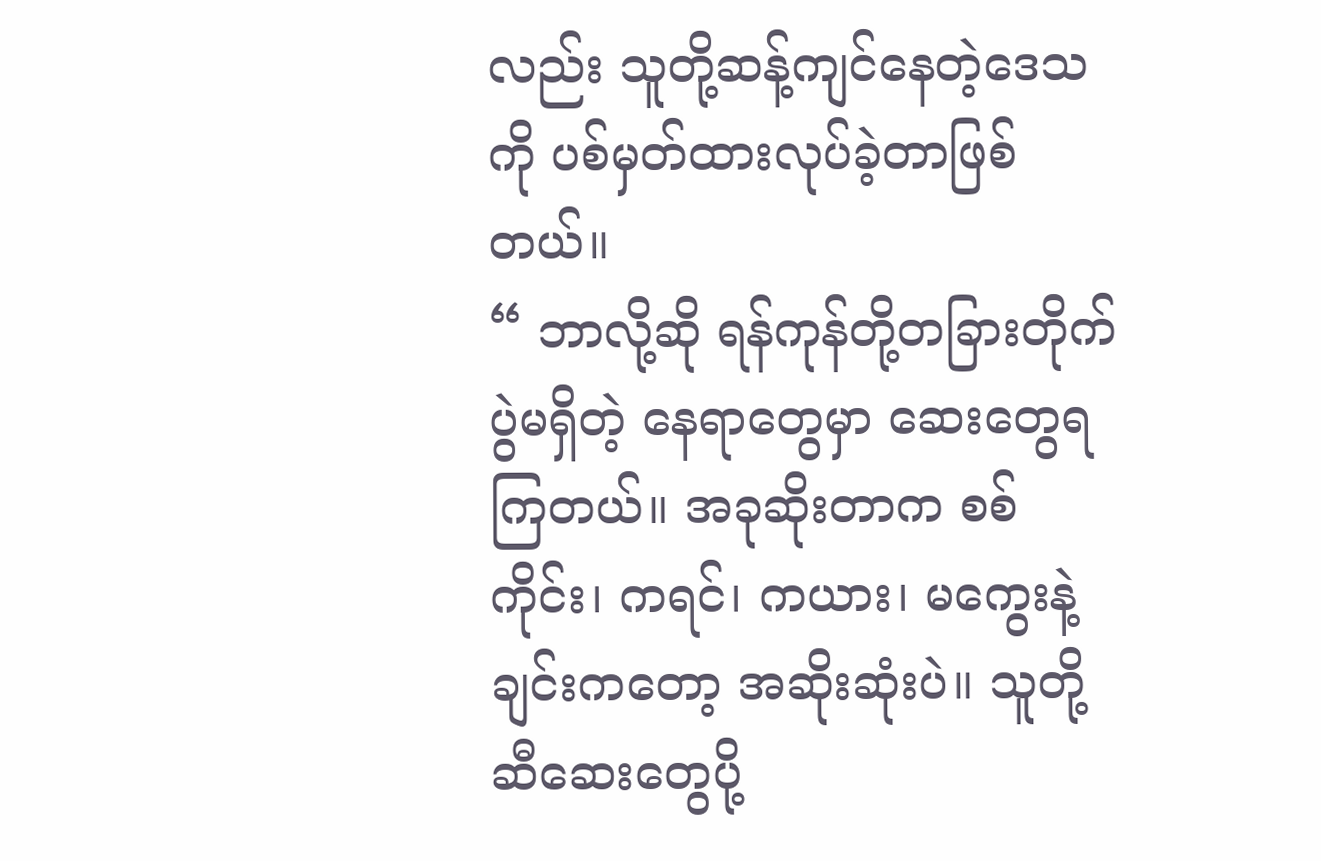လည်း သူတို့ဆန့်ကျင်နေတဲ့ဒေသကို ပစ်မှတ်ထားလုပ်ခဲ့တာဖြစ်တယ်။
“ ဘာလို့ဆို ရန်ကုန်တို့တခြားတိုက်ပွဲမရှိတဲ့ နေရာတွေမှာ ဆေးတွေရကြတယ်။ အခုဆိုးတာက စစ်ကိုင်း၊ ကရင်၊ ကယား၊ မကွေးနဲ့ ချင်းကတော့ အဆိုးဆုံးပဲ။ သူတို့ဆီဆေးတွေပို့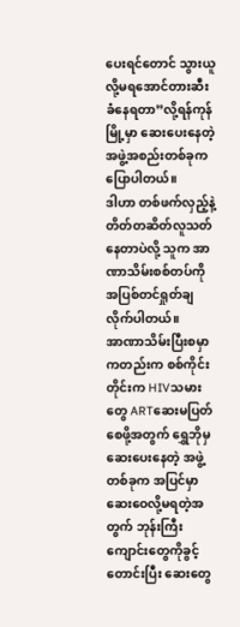ပေးရင်တောင် သွားယူလို့မရအောင်တားဆီးခံနေရတာ”လို့ရန်ကုန် မြို့မှာ ဆေးပေးနေတဲ့အဖွဲ့အစည်းတစ်ခုက ပြောပါတယ်။
ဒါဟာ တစ်ဖက်လှည့်နဲ့ တိတ်တဆိတ်လူသတ်နေတာပဲလို့ သူက အာဏာသိမ်းစစ်တပ်ကိုအပြစ်တင်ရှုတ်ချလိုက်ပါတယ်။
အာဏာသိမ်းပြီးစမှာကတည်းက စစ်ကိုင်းတိုင်းက HIVသမားတွေ ARTဆေးမပြတ်စေဖို့အတွက် ရွှေဘိုမှဆေးပေးနေတဲ့ အဖွဲ့တစ်ခုက အပြင်မှာဆေးဝေလို့မရတဲ့အတွက် ဘုန်းကြီးကျောင်းတွေကိုခွင့်တောင်းပြီး ဆေးတွေ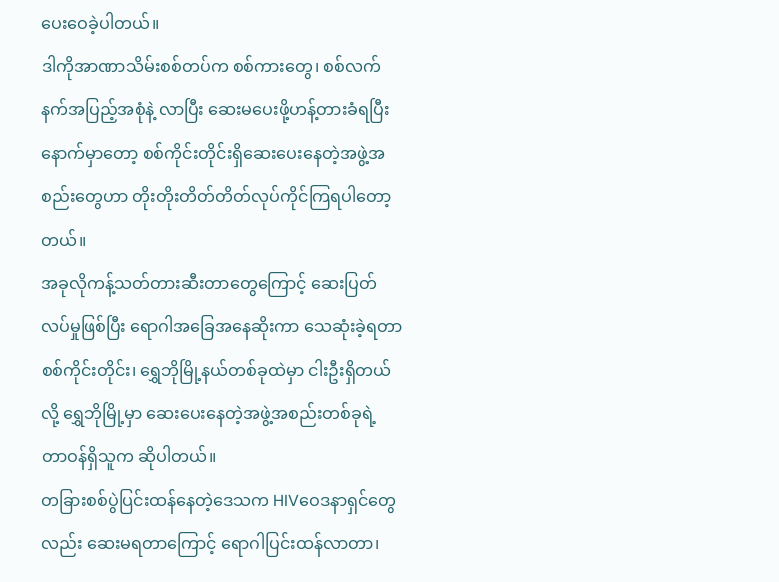ပေးဝေခဲ့ပါတယ်။
ဒါကိုအာဏာသိမ်းစစ်တပ်က စစ်ကားတွေ၊ စစ်လက်နက်အပြည့်အစုံနဲ့ လာပြီး ဆေးမပေးဖို့ဟန့်တားခံရပြီးနောက်မှာတော့ စစ်ကိုင်းတိုင်းရှိဆေးပေးနေတဲ့အဖွဲ့အစည်းတွေဟာ တိုးတိုးတိတ်တိတ်လုပ်ကိုင်ကြရပါတော့တယ်။
အခုလိုကန့်သတ်တားဆီးတာတွေကြောင့် ဆေးပြတ်လပ်မှုဖြစ်ပြီး ရောဂါအခြေအနေဆိုးကာ သေဆုံးခဲ့ရတာစစ်ကိုင်းတိုင်း၊ ရွှေဘိုမြို့နယ်တစ်ခုထဲမှာ ငါးဦးရှိတယ်လို့ ရွှေဘိုမြို့မှာ ဆေးပေးနေတဲ့အဖွဲ့အစည်းတစ်ခုရဲ့ တာဝန်ရှိသူက ဆိုပါတယ်။
တခြားစစ်ပွဲပြင်းထန်နေတဲ့ဒေသက HIVဝေဒနာရှင်တွေလည်း ဆေးမရတာကြောင့် ရောဂါပြင်းထန်လာတာ၊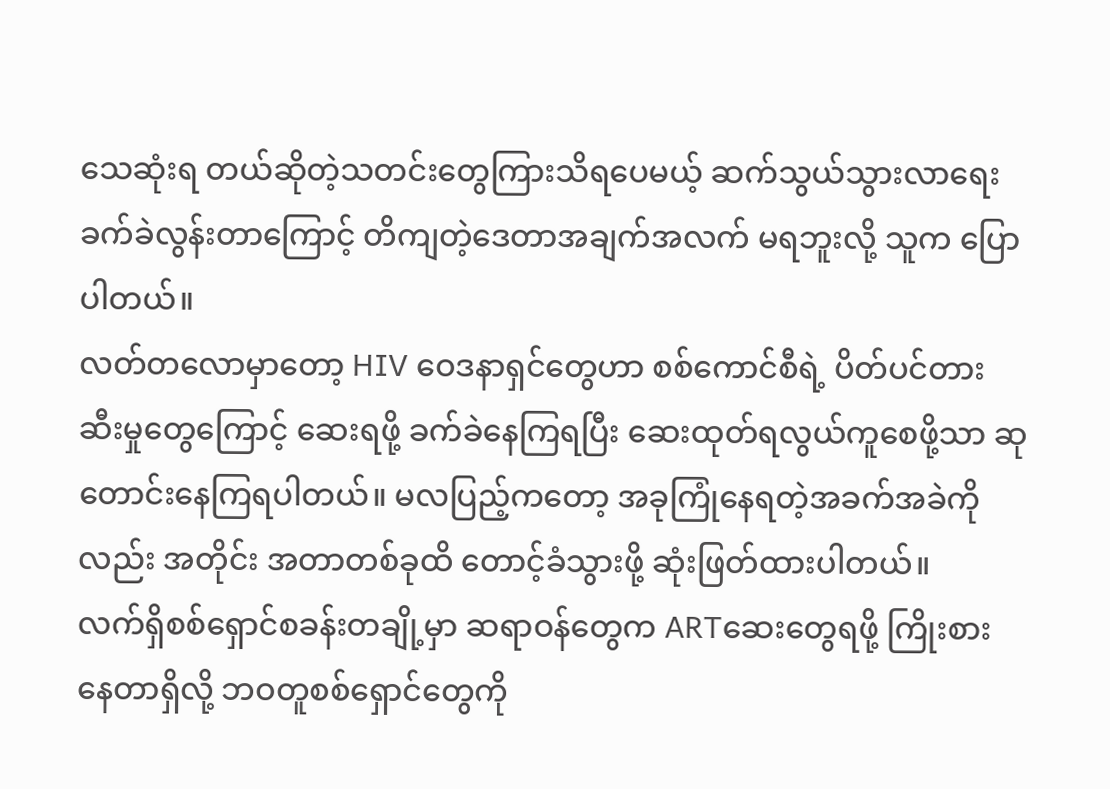သေဆုံးရ တယ်ဆိုတဲ့သတင်းတွေကြားသိရပေမယ့် ဆက်သွယ်သွားလာရေးခက်ခဲလွန်းတာကြောင့် တိကျတဲ့ဒေတာအချက်အလက် မရဘူးလို့ သူက ပြောပါတယ်။
လတ်တလောမှာတော့ HIV ဝေဒနာရှင်တွေဟာ စစ်ကောင်စီရဲ့ ပိတ်ပင်တားဆီးမှုတွေကြောင့် ဆေးရဖို့ ခက်ခဲနေကြရပြီး ဆေးထုတ်ရလွယ်ကူစေဖို့သာ ဆုတောင်းနေကြရပါတယ်။ မလပြည့်ကတော့ အခုကြုံနေရတဲ့အခက်အခဲကိုလည်း အတိုင်း အတာတစ်ခုထိ တောင့်ခံသွားဖို့ ဆုံးဖြတ်ထားပါတယ်။
လက်ရှိစစ်ရှောင်စခန်းတချို့မှာ ဆရာဝန်တွေက ARTဆေးတွေရဖို့ ကြိုးစားနေတာရှိလို့ ဘဝတူစစ်ရှောင်တွေကို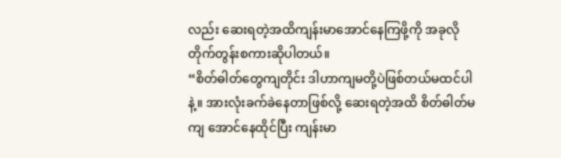လည်း ဆေးရတဲ့အထိကျန်းမာအောင်နေကြဖို့ကို အခုလိုတိုက်တွန်းစကားဆိုပါတယ်။
“စိတ်ဓါတ်တွေကျတိုင်း ဒါဟာကျမတို့ပဲဖြစ်တယ်မထင်ပါနဲ့။ အားလုံးခက်ခဲနေတာဖြစ်လို့ ဆေးရတဲ့အထိ စိတ်ဓါတ်မကျ အောင်နေထိုင်ပြီး ကျန်းမာ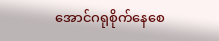အောင်ဂရုစိုက်နေစေ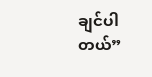ချင်ပါတယ်”